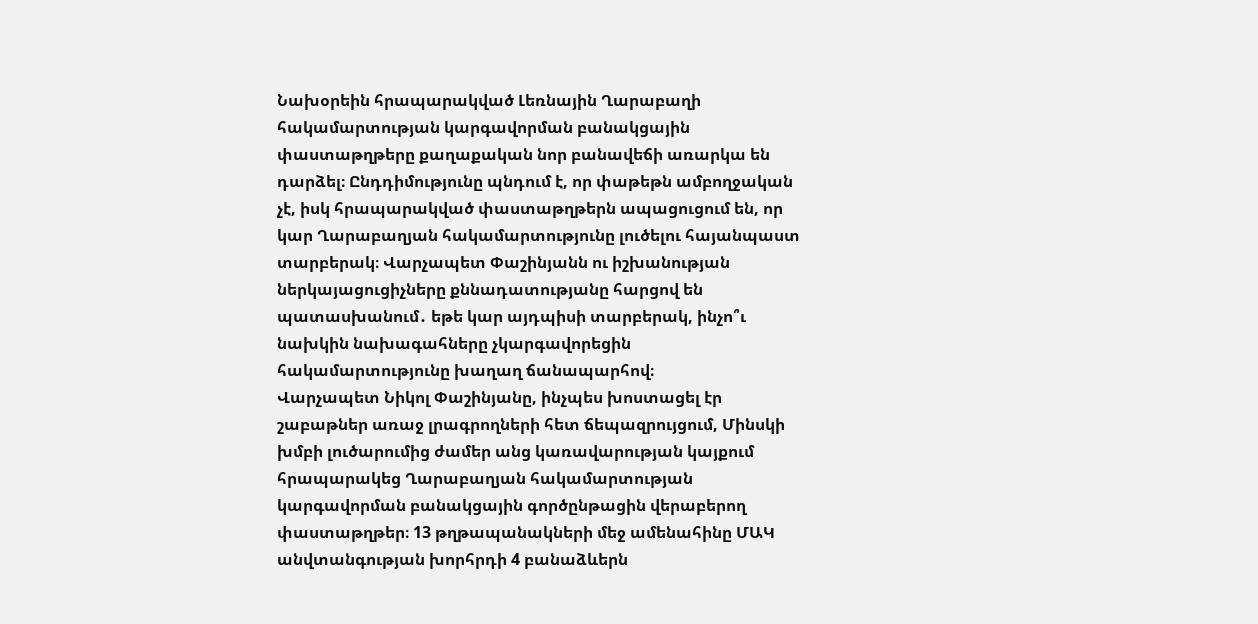Նախօրեին հրապարակված Լեռնային Ղարաբաղի հակամարտության կարգավորման բանակցային փաստաթղթերը քաղաքական նոր բանավեճի առարկա են դարձել։ Ընդդիմությունը պնդում է, որ փաթեթն ամբողջական չէ, իսկ հրապարակված փաստաթղթերն ապացուցում են, որ կար Ղարաբաղյան հակամարտությունը լուծելու հայանպաստ տարբերակ։ Վարչապետ Փաշինյանն ու իշխանության ներկայացուցիչները քննադատությանը հարցով են պատասխանում․ եթե կար այդպիսի տարբերակ, ինչո՞ւ նախկին նախագահները չկարգավորեցին հակամարտությունը խաղաղ ճանապարհով։
Վարչապետ Նիկոլ Փաշինյանը, ինչպես խոստացել էր շաբաթներ առաջ լրագրողների հետ ճեպազրույցում, Մինսկի խմբի լուծարումից ժամեր անց կառավարության կայքում հրապարակեց Ղարաբաղյան հակամարտության կարգավորման բանակցային գործընթացին վերաբերող փաստաթղթեր։ 13 թղթապանակների մեջ ամենահինը ՄԱԿ անվտանգության խորհրդի 4 բանաձևերն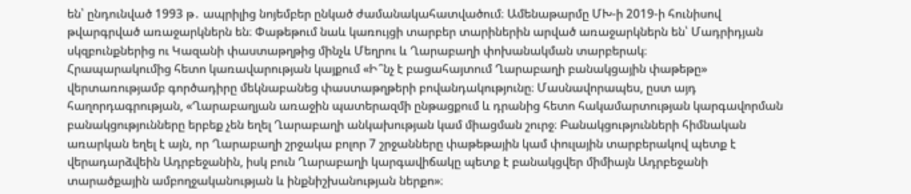են՝ ընդունված 1993 թ․ ապրիլից նոյեմբեր ընկած ժամանակահատվածում։ Ամենաթարմը ՄԽ-ի 2019-ի հունիսով թվարգրված առաջարկներն են։ Փաթեթում նաև կառույցի տարբեր տարիներին արված առաջարկներն են՝ Մադրիդյան սկզբունքներից ու Կազանի փաստաթղթից մինչև Մեղրու և Ղարաբաղի փոխանակման տարբերակ։
Հրապարակումից հետո կառավարության կայքում «Ի՞նչ է բացահայտում Ղարաբաղի բանակցային փաթեթը» վերտառությամբ գործադիրը մեկնաբանեց փաստաթղթերի բովանդակությունը։ Մասնավորապես, ըստ այդ հաղորդագրության, «Ղարաբաղյան առաջին պատերազմի ընթացքում և դրանից հետո հակամարտության կարգավորման բանակցությունները երբեք չեն եղել Ղարաբաղի անկախության կամ միացման շուրջ։ Բանակցությունների հիմնական առարկան եղել է այն, որ Ղարաբաղի շրջակա բոլոր 7 շրջանները փաթեթային կամ փուլային տարբերակով պետք է վերադարձվեին Ադրբեջանին, իսկ բուն Ղարաբաղի կարգավիճակը պետք է բանակցվեր միմիայն Ադրբեջանի տարածքային ամբողջականության և ինքնիշխանության ներքո»։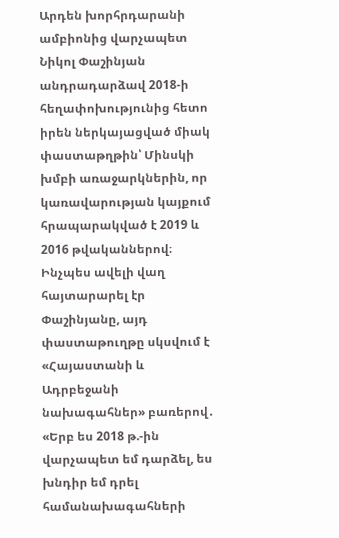Արդեն խորհրդարանի ամբիոնից վարչապետ Նիկոլ Փաշինյան անդրադարձավ 2018-ի հեղափոխությունից հետո իրեն ներկայացված միակ փաստաթղթին՝ Մինսկի խմբի առաջարկներին, որ կառավարության կայքում հրապարակված է 2019 և 2016 թվականներով։ Ինչպես ավելի վաղ հայտարարել էր Փաշինյանը, այդ փաստաթուղթը սկսվում է «Հայաստանի և Ադրբեջանի նախագահներ» բառերով․
«Երբ ես 2018 թ.-ին վարչապետ եմ դարձել, ես խնդիր եմ դրել համանախագահների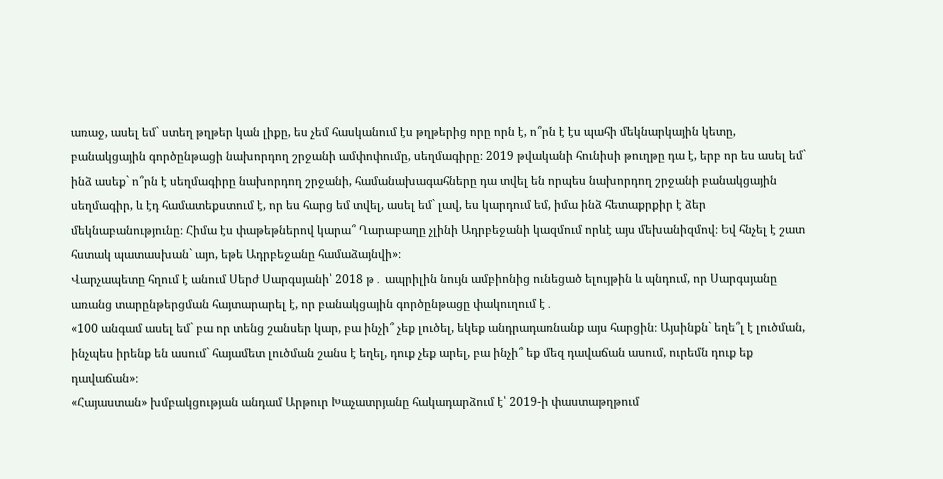առաջ, ասել եմ` ստեղ թղթեր կան լիքը, ես չեմ հասկանում էս թղթերից որը որն է, ո՞րն է էս պահի մեկնարկային կետը, բանակցային գործընթացի նախորդող շրջանի ամփոփումը, սեղմագիրը։ 2019 թվականի հունիսի թուղթը դա է, երբ որ ես ասել եմ` ինձ ասեք` ո՞րն է սեղմագիրը նախորդող շրջանի, համանախագահները դա տվել են որպես նախորդող շրջանի բանակցային սեղմագիր, և էդ համատեքստում է, որ ես հարց եմ տվել, ասել եմ` լավ, ես կարդում եմ, իմա ինձ հետաքրքիր է ձեր մեկնաբանությունը։ Հիմա էս փաթեթներով կարա՞ Ղարաբաղը չլինի Ադրբեջանի կազմում որևէ այս մեխանիզմով։ Եվ հնչել է շատ հստակ պատասխան` այո, եթե Ադրբեջանը համաձայնվի»։
Վարչապետը հղում է անում Սերժ Սարգսյանի՝ 2018 թ․ ապրիլին նույն ամբիոնից ունեցած ելույթին և պնդում, որ Սարգսյանը առանց տարընթերցման հայտարարել է, որ բանակցային գործընթացը փակուղում է․
«100 անգամ ասել եմ` բա որ տենց շանսեր կար, բա ինչի՞ չեք լուծել, եկեք անդրադառնանք այս հարցին։ Այսինքն` եղե՞լ է լուծման, ինչպես իրենք են ասում` հայամետ լուծման շանս է եղել, դուք չեք արել, բա ինչի՞ եք մեզ դավաճան ասում, ուրեմն դուք եք դավաճան»։
«Հայաստան» խմբակցության անդամ Արթուր Խաչատրյանը հակադարձում է՝ 2019-ի փաստաթղթում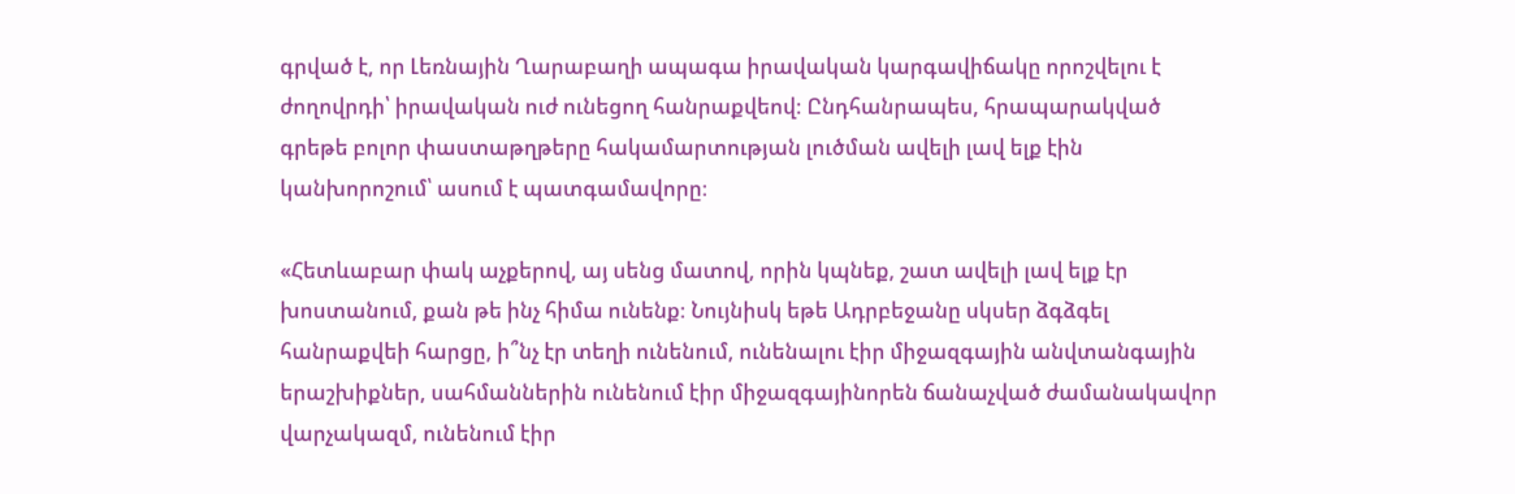գրված է, որ Լեռնային Ղարաբաղի ապագա իրավական կարգավիճակը որոշվելու է ժողովրդի՝ իրավական ուժ ունեցող հանրաքվեով։ Ընդհանրապես, հրապարակված գրեթե բոլոր փաստաթղթերը հակամարտության լուծման ավելի լավ ելք էին կանխորոշում՝ ասում է պատգամավորը։

«Հետևաբար փակ աչքերով, այ սենց մատով, որին կպնեք, շատ ավելի լավ ելք էր խոստանում, քան թե ինչ հիմա ունենք։ Նույնիսկ եթե Ադրբեջանը սկսեր ձգձգել հանրաքվեի հարցը, ի՞նչ էր տեղի ունենում, ունենալու էիր միջազգային անվտանգային երաշխիքներ, սահմաններին ունենում էիր միջազգայինորեն ճանաչված ժամանակավոր վարչակազմ, ունենում էիր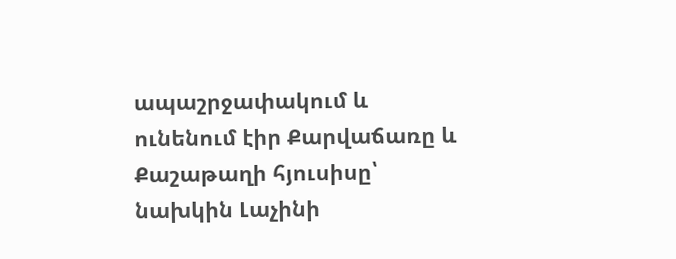ապաշրջափակում և ունենում էիր Քարվաճառը և Քաշաթաղի հյուսիսը՝ նախկին Լաչինի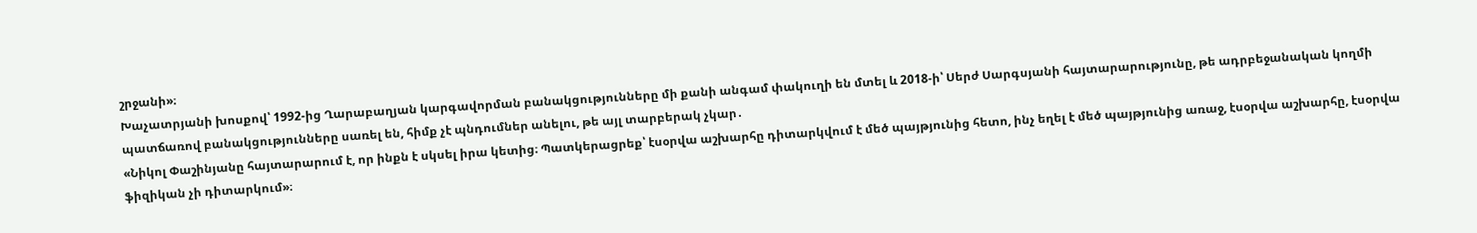շրջանի»։
Խաչատրյանի խոսքով՝ 1992-ից Ղարաբաղյան կարգավորման բանակցությունները մի քանի անգամ փակուղի են մտել և 2018-ի՝ Սերժ Սարգսյանի հայտարարությունը, թե ադրբեջանական կողմի պատճառով բանակցությունները սառել են, հիմք չէ պնդումներ անելու, թե այլ տարբերակ չկար․
«Նիկոլ Փաշինյանը հայտարարում է, որ ինքն է սկսել իրա կետից։ Պատկերացրեք՝ էսօրվա աշխարհը դիտարկվում է մեծ պայթյունից հետո, ինչ եղել է մեծ պայթյունից առաջ, էսօրվա աշխարհը, էսօրվա ֆիզիկան չի դիտարկում»։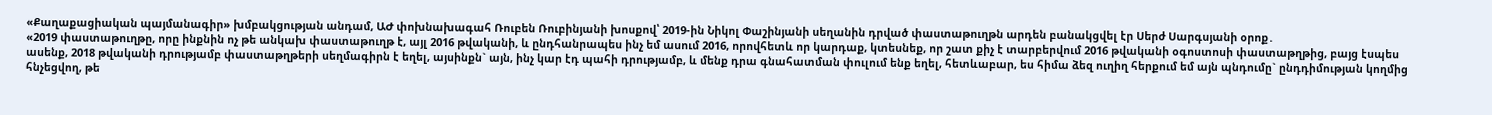«Քաղաքացիական պայմանագիր» խմբակցության անդամ, ԱԺ փոխնախագահ Ռուբեն Ռուբինյանի խոսքով՝ 2019-ին Նիկոլ Փաշինյանի սեղանին դրված փաստաթուղթն արդեն բանակցվել էր Սերժ Սարգսյանի օրոք․
«2019 փաստաթուղթը, որը ինքնին ոչ թե անկախ փաստաթուղթ է, այլ 2016 թվականի, և ընդհանրապես ինչ եմ ասում 2016, որովհետև որ կարդաք, կտեսնեք, որ շատ քիչ է տարբերվում 2016 թվականի օգոստոսի փաստաթղթից, բայց էսպես ասենք, 2018 թվականի դրությամբ փաստաթղթերի սեղմագիրն է եղել, այսինքն` այն, ինչ կար էդ պահի դրությամբ, և մենք դրա գնահատման փուլում ենք եղել, հետևաբար, ես հիմա ձեզ ուղիղ հերքում եմ այն պնդումը` ընդդիմության կողմից հնչեցվող, թե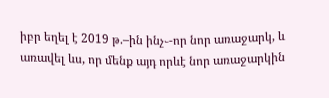իբր եղել է 2019 թ.–ին ինչ֊-որ նոր առաջարկ, և առավել ևս, որ մենք այդ որևէ նոր առաջարկին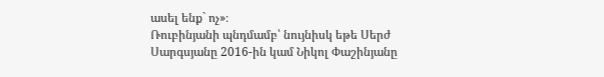ասել ենք` ոչ»։
Ռուբինյանի պնդմամբ՝ նույնիսկ եթե Սերժ Սարգսյանը 2016-ին կամ Նիկոլ Փաշինյանը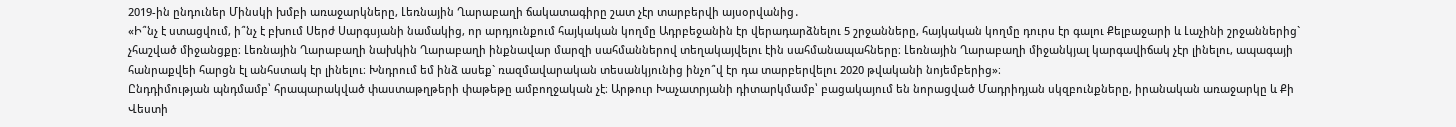2019-ին ընդուներ Մինսկի խմբի առաջարկները, Լեռնային Ղարաբաղի ճակատագիրը շատ չէր տարբերվի այսօրվանից․
«Ի՞նչ է ստացվում, ի՞նչ է բխում Սերժ Սարգսյանի նամակից, որ արդյունքում հայկական կողմը Ադրբեջանին էր վերադարձնելու 5 շրջանները, հայկական կողմը դուրս էր գալու Քելբաջարի և Լաչինի շրջաններից` չհաշված միջանցքը։ Լեռնային Ղարաբաղի նախկին Ղարաբաղի ինքնավար մարզի սահմաններով տեղակայվելու էին սահմանապահները։ Լեռնային Ղարաբաղի միջանկյալ կարգավիճակ չէր լինելու, ապագայի հանրաքվեի հարցն էլ անհստակ էր լինելու։ Խնդրում եմ ինձ ասեք` ռազմավարական տեսանկյունից ինչո՞վ էր դա տարբերվելու 2020 թվականի նոյեմբերից»։
Ընդդիմության պնդմամբ՝ հրապարակված փաստաթղթերի փաթեթը ամբողջական չէ։ Արթուր Խաչատրյանի դիտարկմամբ՝ բացակայում են նորացված Մադրիդյան սկզբունքները, իրանական առաջարկը և Քի Վեստի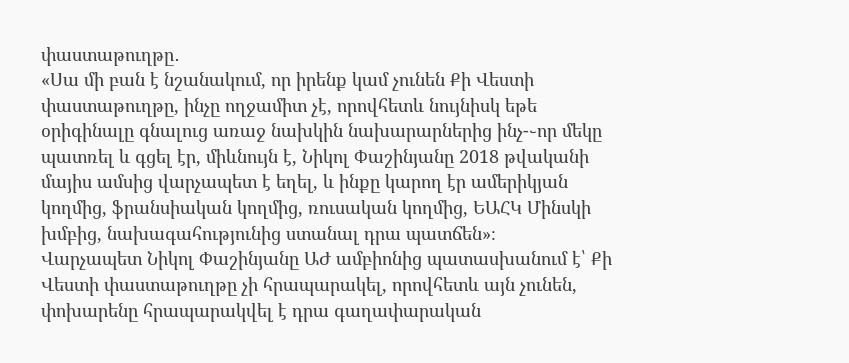փաստաթուղթը․
«Սա մի բան է նշանակում, որ իրենք կամ չունեն Քի Վեստի փաստաթուղթը, ինչը ողջամիտ չէ, որովհետև նույնիսկ եթե օրիգինալը գնալուց առաջ նախկին նախարարներից ինչ-֊որ մեկը պատռել և գցել էր, միևնույն է, Նիկոլ Փաշինյանը 2018 թվականի մայիս ամսից վարչապետ է եղել, և ինքը կարող էր ամերիկյան կողմից, ֆրանսիական կողմից, ռուսական կողմից, ԵԱՀԿ Մինսկի խմբից, նախագահությունից ստանալ դրա պատճեն»։
Վարչապետ Նիկոլ Փաշինյանը ԱԺ ամբիոնից պատասխանում է՝ Քի Վեստի փաստաթուղթը չի հրապարակել, որովհետև այն չունեն, փոխարենը հրապարակվել է դրա գաղափարական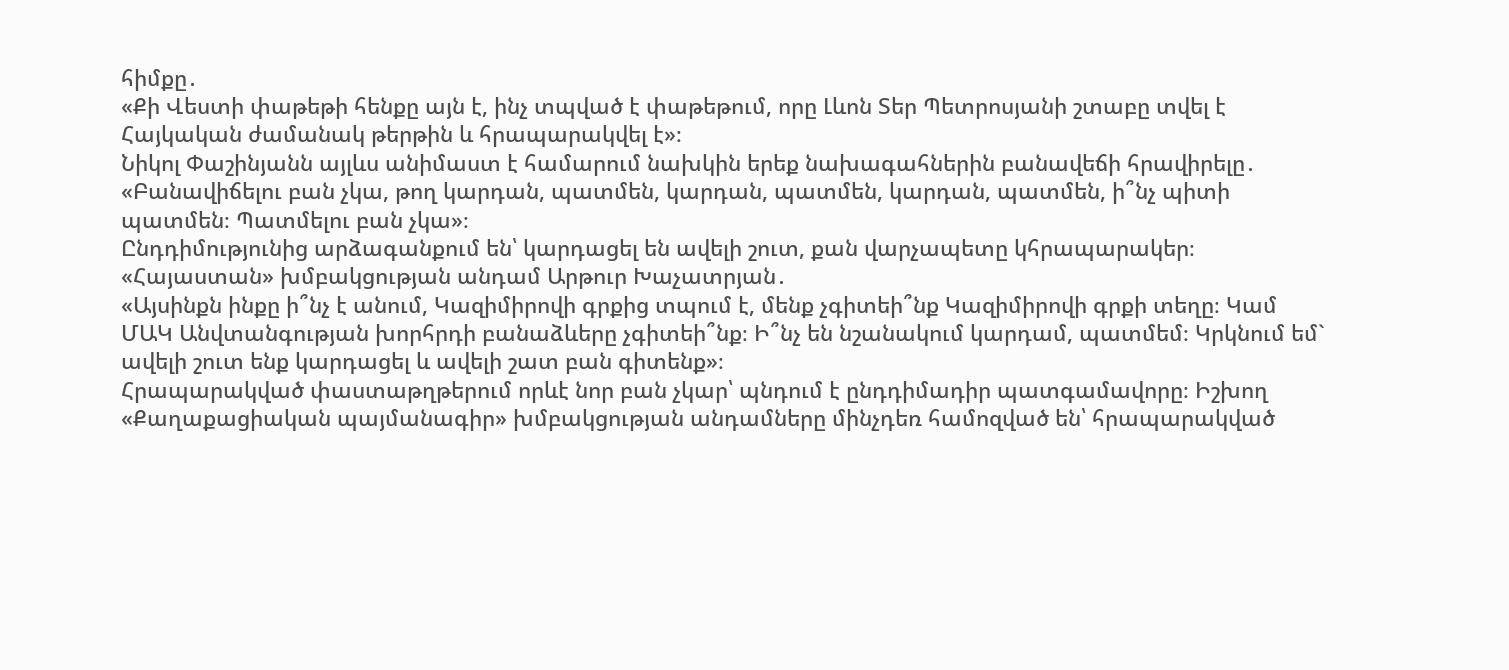հիմքը․
«Քի Վեստի փաթեթի հենքը այն է, ինչ տպված է փաթեթում, որը Լևոն Տեր Պետրոսյանի շտաբը տվել է Հայկական ժամանակ թերթին և հրապարակվել է»։
Նիկոլ Փաշինյանն այլևս անիմաստ է համարում նախկին երեք նախագահներին բանավեճի հրավիրելը․
«Բանավիճելու բան չկա, թող կարդան, պատմեն, կարդան, պատմեն, կարդան, պատմեն, ի՞նչ պիտի պատմեն։ Պատմելու բան չկա»։
Ընդդիմությունից արձագանքում են՝ կարդացել են ավելի շուտ, քան վարչապետը կհրապարակեր։ «Հայաստան» խմբակցության անդամ Արթուր Խաչատրյան․
«Այսինքն ինքը ի՞նչ է անում, Կազիմիրովի գրքից տպում է, մենք չգիտեի՞նք Կազիմիրովի գրքի տեղը։ Կամ ՄԱԿ Անվտանգության խորհրդի բանաձևերը չգիտեի՞նք։ Ի՞նչ են նշանակում կարդամ, պատմեմ։ Կրկնում եմ` ավելի շուտ ենք կարդացել և ավելի շատ բան գիտենք»։
Հրապարակված փաստաթղթերում որևէ նոր բան չկար՝ պնդում է ընդդիմադիր պատգամավորը։ Իշխող «Քաղաքացիական պայմանագիր» խմբակցության անդամները մինչդեռ համոզված են՝ հրապարակված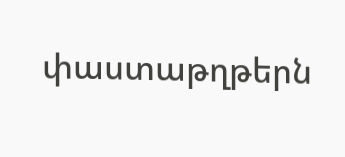փաստաթղթերն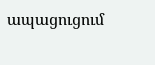ապացուցում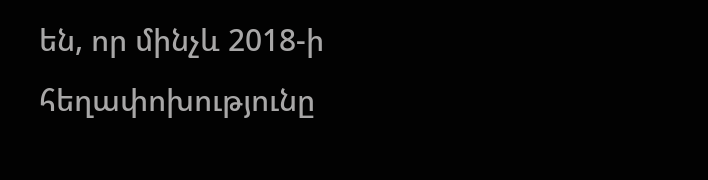են, որ մինչև 2018-ի հեղափոխությունը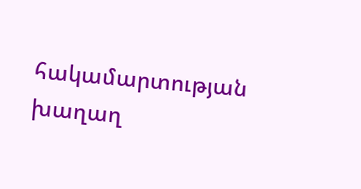հակամարտության խաղաղ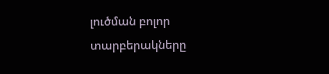լուծման բոլոր տարբերակները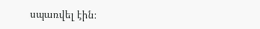սպառվել էին։